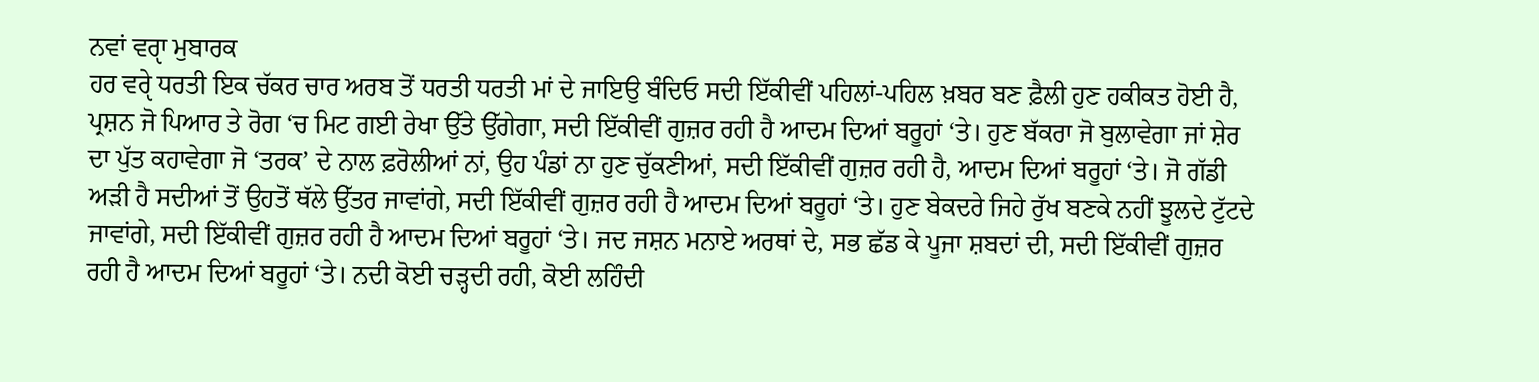ਨਵਾਂ ਵਰੵਾ ਮੁਬਾਰਕ
ਹਰ ਵਰੵੇ ਧਰਤੀ ਇਕ ਚੱਕਰ ਚਾਰ ਅਰਬ ਤੋਂ ਧਰਤੀ ਧਰਤੀ ਮਾਂ ਦੇ ਜਾਇਉ ਬੰਦਿਓ ਸਦੀ ਇੱਕੀਵੀਂ ਪਹਿਲਾਂ-ਪਹਿਲ ਖ਼ਬਰ ਬਣ ਫ਼ੈਲੀ ਹੁਣ ਹਕੀਕਤ ਹੋਈ ਹੈ, ਪ੍ਰਸ਼ਨ ਜੋ ਪਿਆਰ ਤੇ ਰੋਗ ‘ਚ ਮਿਟ ਗਈ ਰੇਖਾ ਉੱਤੇ ਉੱਗੇਗਾ, ਸਦੀ ਇੱਕੀਵੀਂ ਗੁਜ਼ਰ ਰਹੀ ਹੈ ਆਦਮ ਦਿਆਂ ਬਰੂਹਾਂ ‘ਤੇ। ਹੁਣ ਬੱਕਰਾ ਜੋ ਬੁਲਾਵੇਗਾ ਜਾਂ ਸ਼ੇਰ ਦਾ ਪੁੱਤ ਕਹਾਵੇਗਾ ਜੋ ‘ਤਰਕ’ ਦੇ ਨਾਲ ਫ਼ਰੋਲੀਆਂ ਨਾਂ, ਉਹ ਪੰਡਾਂ ਨਾ ਹੁਣ ਚੁੱਕਣੀਆਂ, ਸਦੀ ਇੱਕੀਵੀਂ ਗੁਜ਼ਰ ਰਹੀ ਹੈ, ਆਦਮ ਦਿਆਂ ਬਰੂਹਾਂ ‘ਤੇ। ਜੋ ਗੱਡੀ ਅੜੀ ਹੈ ਸਦੀਆਂ ਤੋਂ ਉਹਤੋਂ ਥੱਲੇ ਉੱਤਰ ਜਾਵਾਂਗੇ, ਸਦੀ ਇੱਕੀਵੀਂ ਗੁਜ਼ਰ ਰਹੀ ਹੈ ਆਦਮ ਦਿਆਂ ਬਰੂਹਾਂ ‘ਤੇ। ਹੁਣ ਬੇਕਦਰੇ ਜਿਹੇ ਰੁੱਖ ਬਣਕੇ ਨਹੀਂ ਝੂਲਦੇ ਟੁੱਟਦੇ ਜਾਵਾਂਗੇ, ਸਦੀ ਇੱਕੀਵੀਂ ਗੁਜ਼ਰ ਰਹੀ ਹੈ ਆਦਮ ਦਿਆਂ ਬਰੂਹਾਂ ‘ਤੇ। ਜਦ ਜਸ਼ਨ ਮਨਾਏ ਅਰਥਾਂ ਦੇ, ਸਭ ਛੱਡ ਕੇ ਪੂਜਾ ਸ਼ਬਦਾਂ ਦੀ, ਸਦੀ ਇੱਕੀਵੀਂ ਗੁਜ਼ਰ ਰਹੀ ਹੈ ਆਦਮ ਦਿਆਂ ਬਰੂਹਾਂ ‘ਤੇ। ਨਦੀ ਕੋਈ ਚੜ੍ਹਦੀ ਰਹੀ, ਕੋਈ ਲਹਿੰਦੀ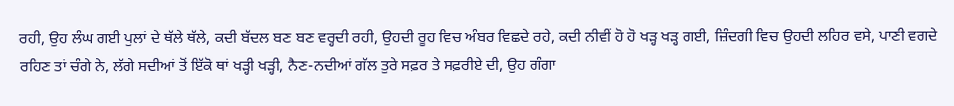ਰਹੀ, ਉਹ ਲੰਘ ਗਈ ਪੁਲਾਂ ਦੇ ਥੱਲੇ ਥੱਲੇ, ਕਦੀ ਬੱਦਲ ਬਣ ਬਣ ਵਰ੍ਹਦੀ ਰਹੀ, ਉਹਦੀ ਰੂਹ ਵਿਚ ਅੰਬਰ ਵਿਛਦੇ ਰਹੇ, ਕਦੀ ਨੀਵੀਂ ਹੋ ਹੋ ਖੜ੍ਹ ਖੜ੍ਹ ਗਈ, ਜ਼ਿੰਦਗੀ ਵਿਚ ਉਹਦੀ ਲਹਿਰ ਵਸੇ, ਪਾਣੀ ਵਗਦੇ ਰਹਿਣ ਤਾਂ ਚੰਗੇ ਨੇ, ਲੱਗੇ ਸਦੀਆਂ ਤੋਂ ਇੱਕੋ ਥਾਂ ਖੜ੍ਹੀ ਖੜ੍ਹੀ, ਨੈਣ-ਨਦੀਆਂ ਗੱਲ ਤੁਰੇ ਸਫ਼ਰ ਤੇ ਸਫ਼ਰੀਏ ਦੀ, ਉਹ ਗੰਗਾ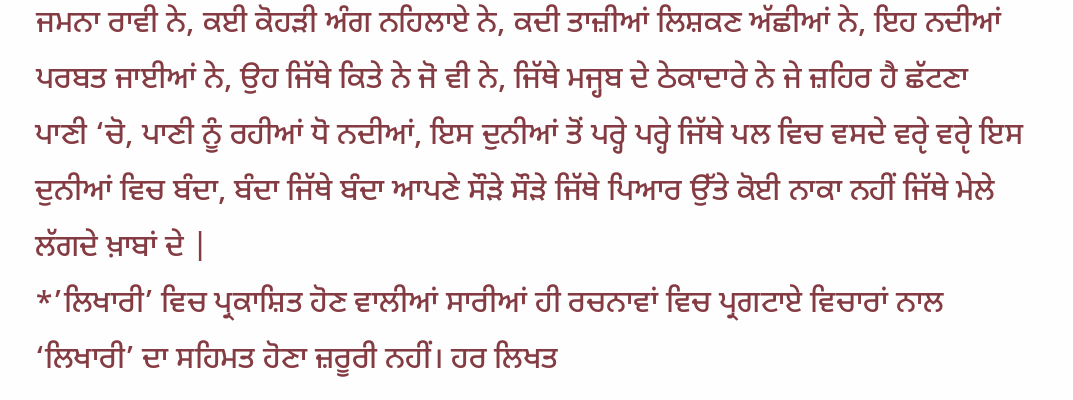ਜਮਨਾ ਰਾਵੀ ਨੇ, ਕਈ ਕੋਹੜੀ ਅੰਗ ਨਹਿਲਾਏ ਨੇ, ਕਦੀ ਤਾਜ਼ੀਆਂ ਲਿਸ਼ਕਣ ਅੱਛੀਆਂ ਨੇ, ਇਹ ਨਦੀਆਂ ਪਰਬਤ ਜਾਈਆਂ ਨੇ, ਉਹ ਜਿੱਥੇ ਕਿਤੇ ਨੇ ਜੋ ਵੀ ਨੇ, ਜਿੱਥੇ ਮਜ੍ਹਬ ਦੇ ਠੇਕਾਦਾਰੇ ਨੇ ਜੇ ਜ਼ਹਿਰ ਹੈ ਛੱਟਣਾ ਪਾਣੀ ‘ਚੋ, ਪਾਣੀ ਨੂੰ ਰਹੀਆਂ ਧੋ ਨਦੀਆਂ, ਇਸ ਦੁਨੀਆਂ ਤੋਂ ਪਰ੍ਹੇ ਪਰ੍ਹੇ ਜਿੱਥੇ ਪਲ ਵਿਚ ਵਸਦੇ ਵਰੵੇ ਵਰੵੇ ਇਸ ਦੁਨੀਆਂ ਵਿਚ ਬੰਦਾ, ਬੰਦਾ ਜਿੱਥੇ ਬੰਦਾ ਆਪਣੇ ਸੌੜੇ ਸੌੜੇ ਜਿੱਥੇ ਪਿਆਰ ਉੱਤੇ ਕੋਈ ਨਾਕਾ ਨਹੀਂ ਜਿੱਥੇ ਮੇਲੇ ਲੱਗਦੇ ਖ਼ਾਬਾਂ ਦੇ |
*’ਲਿਖਾਰੀ’ ਵਿਚ ਪ੍ਰਕਾਸ਼ਿਤ ਹੋਣ ਵਾਲੀਆਂ ਸਾਰੀਆਂ ਹੀ ਰਚਨਾਵਾਂ ਵਿਚ ਪ੍ਰਗਟਾਏ ਵਿਚਾਰਾਂ ਨਾਲ ‘ਲਿਖਾਰੀ’ ਦਾ ਸਹਿਮਤ ਹੋਣਾ ਜ਼ਰੂਰੀ ਨਹੀਂ। ਹਰ ਲਿਖਤ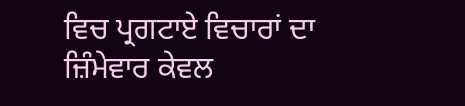ਵਿਚ ਪ੍ਰਗਟਾਏ ਵਿਚਾਰਾਂ ਦਾ ਜ਼ਿੰਮੇਵਾਰ ਕੇਵਲ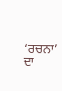‘ਰਚਨਾ’ ਦਾ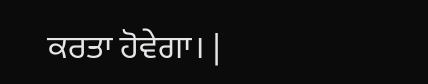ਕਰਤਾ ਹੋਵੇਗਾ। |